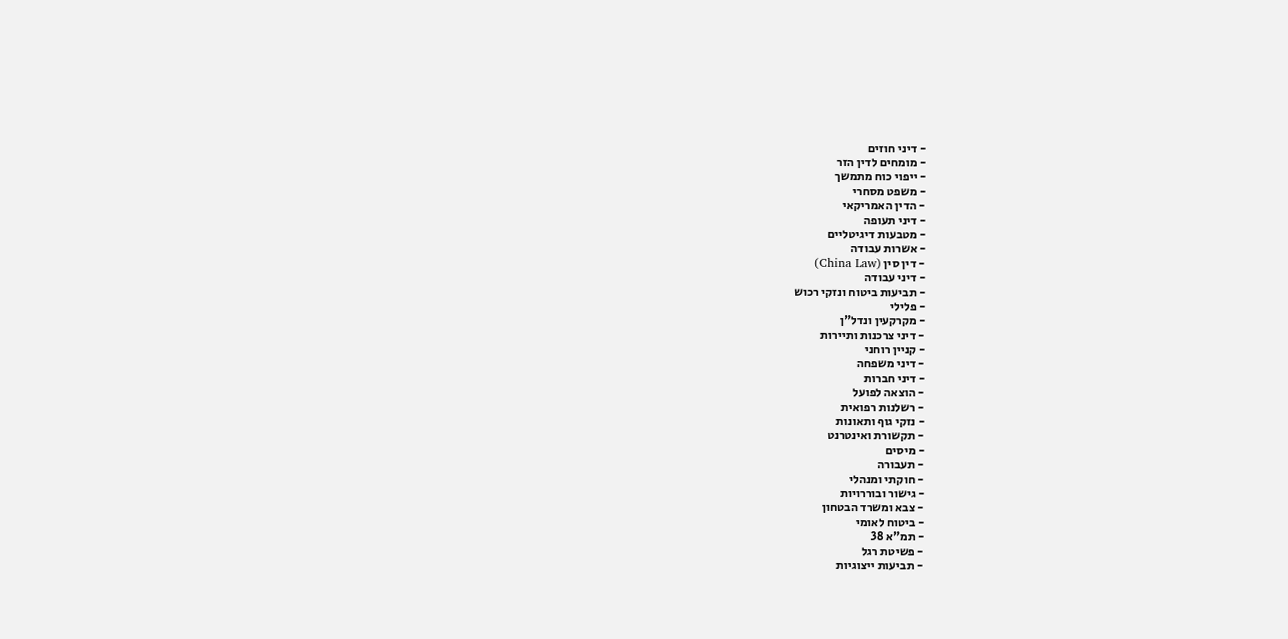- דיני חוזים
- מומחים לדין הזר
- ייפוי כוח מתמשך
- משפט מסחרי
- הדין האמריקאי
- דיני תעופה
- מטבעות דיגיטליים
- אשרות עבודה
- דין סין (China Law)
- דיני עבודה
- תביעות ביטוח ונזקי רכוש
- פלילי
- מקרקעין ונדל"ן
- דיני צרכנות ותיירות
- קניין רוחני
- דיני משפחה
- דיני חברות
- הוצאה לפועל
- רשלנות רפואית
- נזקי גוף ותאונות
- תקשורת ואינטרנט
- מיסים
- תעבורה
- חוקתי ומנהלי
- גישור ובוררויות
- צבא ומשרד הבטחון
- ביטוח לאומי
- תמ"א 38
- פשיטת רגל
- תביעות ייצוגיות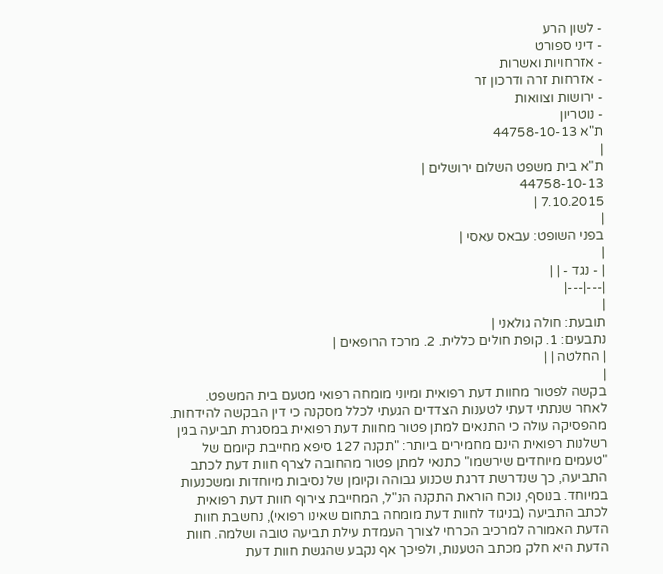- לשון הרע
- דיני ספורט
- אזרחויות ואשרות
- אזרחות זרה ודרכון זר
- ירושות וצוואות
- נוטריון
ת"א 44758-10-13
|
ת"א בית משפט השלום ירושלים |
44758-10-13
7.10.2015 |
|
בפני השופט: עבאס עאסי |
|
| - נגד - | |
|---|---|
|
תובעת: חולה גולאני |
נתבעים: 1. קופת חולים כללית. 2. מרכז הרופאים |
| החלטה | |
|
בקשה לפטור מחוות דעת רפואית ומיוני מומחה רפואי מטעם בית המשפט.
לאחר שנתתי דעתי לטענות הצדדים הגעתי לכלל מסקנה כי דין הבקשה להידחות.
מהפסיקה עולה כי התנאים למתן פטור מחוות דעת רפואית במסגרת תביעה בגין רשלנות רפואית הינם מחמירים ביותר: "תקנה 127 סיפא מחייבת קיומם של "טעמים מיוחדים שירשמו" כתנאי למתן פטור מהחובה לצרף חוות דעת לכתב התביעה, כך שנדרשת דרגת שכנוע גבוהה וקיומן של נסיבות מיוחדות ומשכנעות במיוחד. בנוסף, נוכח הוראת התקנה הנ"ל, המחייבת צירוף חוות דעת רפואית לכתב התביעה (בניגוד לחוות דעת מומחה בתחום שאינו רפואי), נחשבת חוות הדעת האמורה למרכיב הכרחי לצורך העמדת עילת תביעה טובה ושלמה. חוות הדעת היא חלק מכתב הטענות, ולפיכך אף נקבע שהגשת חוות דעת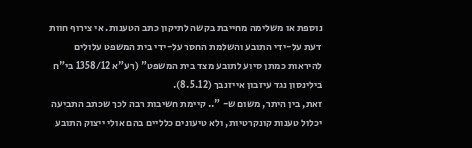נוספת או משלימה מחייבת בקשה לתיקון כתב הטענות. אי צירוף חוות דעת על-ידי התובע והשלמת החסר על-ידי בית המשפט עלולים להיראות כמתן סיוע לתובע מצד בית המשפט" (רע"א 1358/12 בי"ח בילינסון נגד עיזבון אייזנבך (8.5.12).
זאת, בין היתר, משום ש- ".. קיימת חשיבות רבה לכך שכתב התביעה יכלול טענות קונקרטיות, ולא טיעונים כלליים בהם אולי ייצוק התובע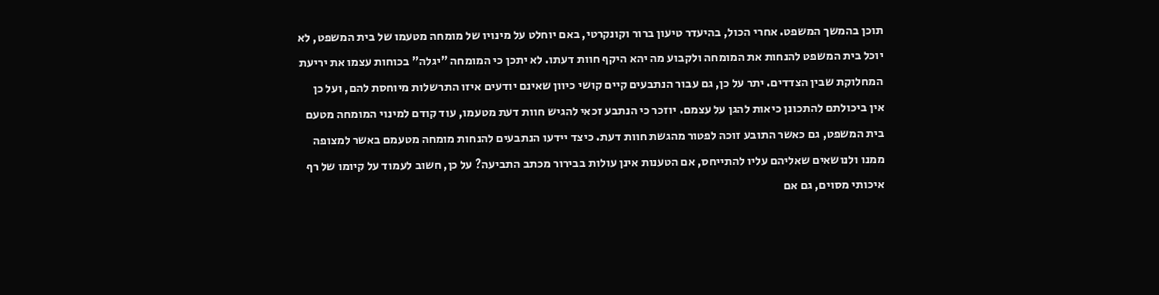תוכן בהמשך המשפט. אחרי הכול, בהיעדר טיעון ברור וקונקרטי, באם יוחלט על מינויו של מומחה מטעמו של בית המשפט, לא יוכל בית המשפט להנחות את המומחה ולקבוע מה יהא היקף חוות דעתו. לא יתכן כי המומחה "יגלה" בכוחות עצמו את יריעת המחלוקת שבין הצדדים. יתר על כן, גם עבור הנתבעים קיים קושי כיוון שאינם יודעים איזו התרשלות מיוחסת להם, ועל כן אין ביכולתם להתכונן כיאות להגן על עצמם. יוזכר כי הנתבע זכאי להגיש חוות דעת מטעמו, עוד קודם למינוי המומחה מטעם בית המשפט, גם כאשר התובע זוכה לפטור מהגשת חוות דעת. כיצד יידעו הנתבעים להנחות מומחה מטעמם באשר למצופה ממנו ולנושאים שאליהם עליו להתייחס, אם הטענות אינן עולות בבירור מכתב התביעה? על כן, חשוב לעמוד על קיומו של רף איכותי מסוים, גם אם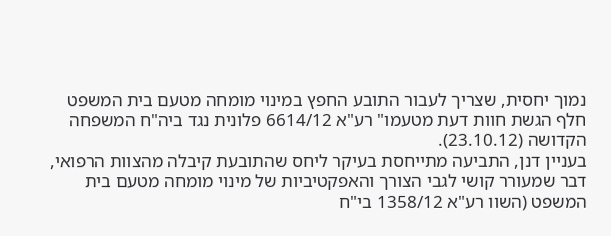נמוך יחסית, שצריך לעבור התובע החפץ במינוי מומחה מטעם בית המשפט חלף הגשת חוות דעת מטעמו" רע"א 6614/12 פלונית נגד ביה"ח המשפחה הקדושה (23.10.12).
בעניין דנן, התביעה מתייחסת בעיקר ליחס שהתובעת קיבלה מהצוות הרפואי, דבר שמעורר קושי לגבי הצורך והאפקטיביות של מינוי מומחה מטעם בית המשפט (השוו רע"א 1358/12 בי"ח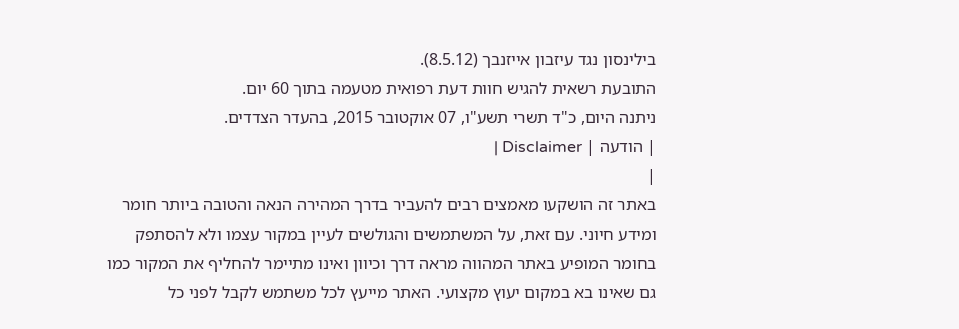בילינסון נגד עיזבון אייזנבך (8.5.12).
התובעת רשאית להגיש חוות דעת רפואית מטעמה בתוך 60 יום.
ניתנה היום, כ"ד תשרי תשע"ו, 07 אוקטובר 2015, בהעדר הצדדים.
| הודעה | Disclaimer |
|
באתר זה הושקעו מאמצים רבים להעביר בדרך המהירה הנאה והטובה ביותר חומר ומידע חיוני. עם זאת, על המשתמשים והגולשים לעיין במקור עצמו ולא להסתפק בחומר המופיע באתר המהווה מראה דרך וכיוון ואינו מתיימר להחליף את המקור כמו גם שאינו בא במקום יעוץ מקצועי. האתר מייעץ לכל משתמש לקבל לפני כל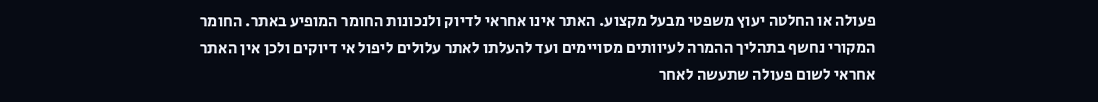פעולה או החלטה יעוץ משפטי מבעל מקצוע. האתר אינו אחראי לדיוק ולנכונות החומר המופיע באתר. החומר המקורי נחשף בתהליך ההמרה לעיוותים מסויימים ועד להעלתו לאתר עלולים ליפול אי דיוקים ולכן אין האתר אחראי לשום פעולה שתעשה לאחר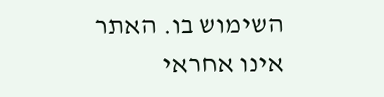השימוש בו. האתר אינו אחראי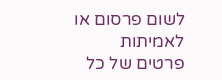לשום פרסום או לאמיתות פרטים של כל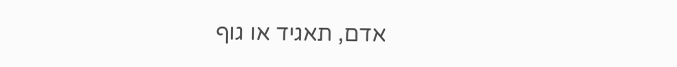אדם, תאגיד או גוף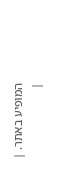המופיע באתר. |
|